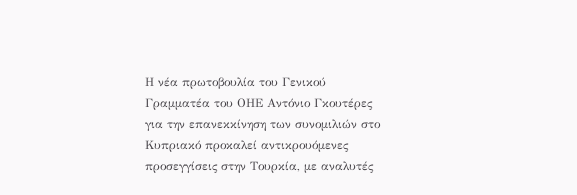Η νέα πρωτοβουλία του Γενικού Γραμματέα του ΟΗΕ Αντόνιο Γκουτέρες για την επανεκκίνηση των συνομιλιών στο Κυπριακό προκαλεί αντικρουόμενες προσεγγίσεις στην Τουρκία, με αναλυτές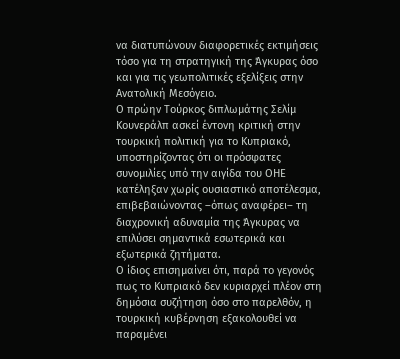να διατυπώνουν διαφορετικές εκτιμήσεις τόσο για τη στρατηγική της Άγκυρας όσο και για τις γεωπολιτικές εξελίξεις στην Ανατολική Μεσόγειο.
Ο πρώην Τούρκος διπλωμάτης Σελίμ Κουνεράλπ ασκεί έντονη κριτική στην τουρκική πολιτική για το Κυπριακό, υποστηρίζοντας ότι οι πρόσφατες συνομιλίες υπό την αιγίδα του ΟΗΕ κατέληξαν χωρίς ουσιαστικό αποτέλεσμα, επιβεβαιώνοντας –όπως αναφέρει– τη διαχρονική αδυναμία της Άγκυρας να επιλύσει σημαντικά εσωτερικά και εξωτερικά ζητήματα.
Ο ίδιος επισημαίνει ότι, παρά το γεγονός πως το Κυπριακό δεν κυριαρχεί πλέον στη δημόσια συζήτηση όσο στο παρελθόν, η τουρκική κυβέρνηση εξακολουθεί να παραμένει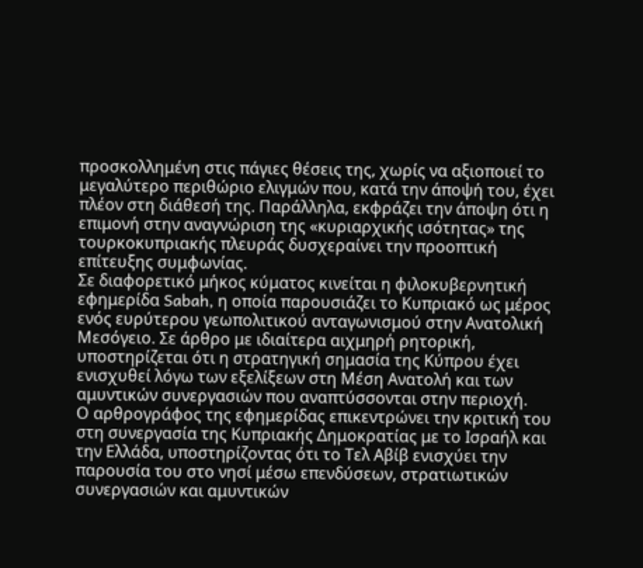προσκολλημένη στις πάγιες θέσεις της, χωρίς να αξιοποιεί το μεγαλύτερο περιθώριο ελιγμών που, κατά την άποψή του, έχει πλέον στη διάθεσή της. Παράλληλα, εκφράζει την άποψη ότι η επιμονή στην αναγνώριση της «κυριαρχικής ισότητας» της τουρκοκυπριακής πλευράς δυσχεραίνει την προοπτική επίτευξης συμφωνίας.
Σε διαφορετικό μήκος κύματος κινείται η φιλοκυβερνητική εφημερίδα Sabah, η οποία παρουσιάζει το Κυπριακό ως μέρος ενός ευρύτερου γεωπολιτικού ανταγωνισμού στην Ανατολική Μεσόγειο. Σε άρθρο με ιδιαίτερα αιχμηρή ρητορική, υποστηρίζεται ότι η στρατηγική σημασία της Κύπρου έχει ενισχυθεί λόγω των εξελίξεων στη Μέση Ανατολή και των αμυντικών συνεργασιών που αναπτύσσονται στην περιοχή.
Ο αρθρογράφος της εφημερίδας επικεντρώνει την κριτική του στη συνεργασία της Κυπριακής Δημοκρατίας με το Ισραήλ και την Ελλάδα, υποστηρίζοντας ότι το Τελ Αβίβ ενισχύει την παρουσία του στο νησί μέσω επενδύσεων, στρατιωτικών συνεργασιών και αμυντικών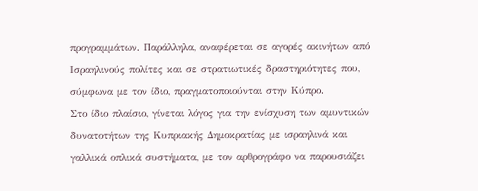προγραμμάτων. Παράλληλα, αναφέρεται σε αγορές ακινήτων από Ισραηλινούς πολίτες και σε στρατιωτικές δραστηριότητες που, σύμφωνα με τον ίδιο, πραγματοποιούνται στην Κύπρο.
Στο ίδιο πλαίσιο, γίνεται λόγος για την ενίσχυση των αμυντικών δυνατοτήτων της Κυπριακής Δημοκρατίας με ισραηλινά και γαλλικά οπλικά συστήματα, με τον αρθρογράφο να παρουσιάζει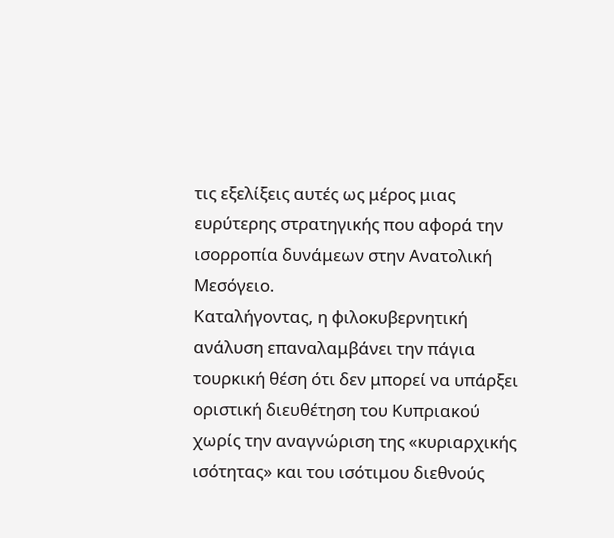τις εξελίξεις αυτές ως μέρος μιας ευρύτερης στρατηγικής που αφορά την ισορροπία δυνάμεων στην Ανατολική Μεσόγειο.
Καταλήγοντας, η φιλοκυβερνητική ανάλυση επαναλαμβάνει την πάγια τουρκική θέση ότι δεν μπορεί να υπάρξει οριστική διευθέτηση του Κυπριακού χωρίς την αναγνώριση της «κυριαρχικής ισότητας» και του ισότιμου διεθνούς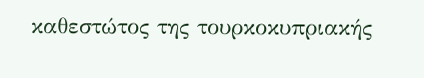καθεστώτος της τουρκοκυπριακής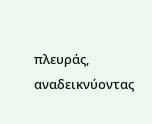πλευράς, αναδεικνύοντας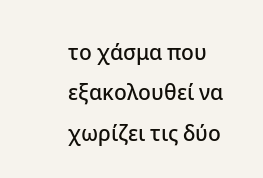το χάσμα που εξακολουθεί να χωρίζει τις δύο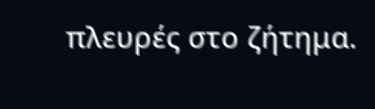πλευρές στο ζήτημα.